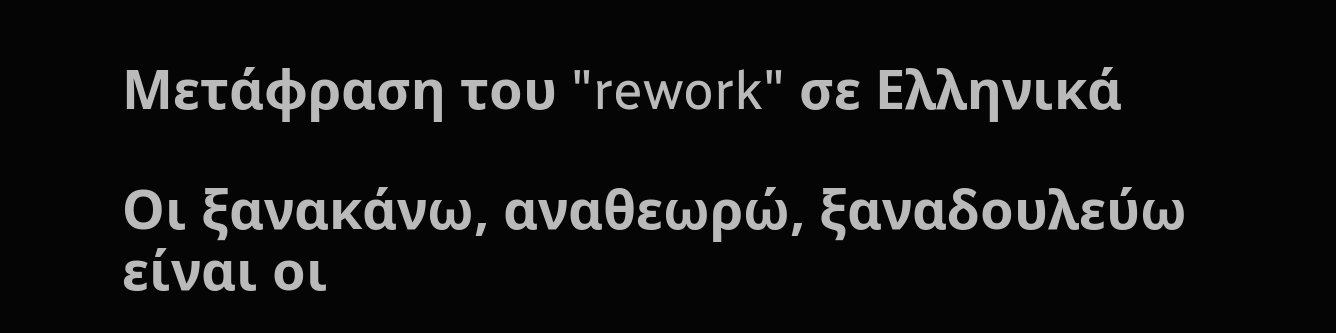Μετάφραση του "rework" σε Ελληνικά

Οι ξανακάνω, αναθεωρώ, ξαναδουλεύω είναι οι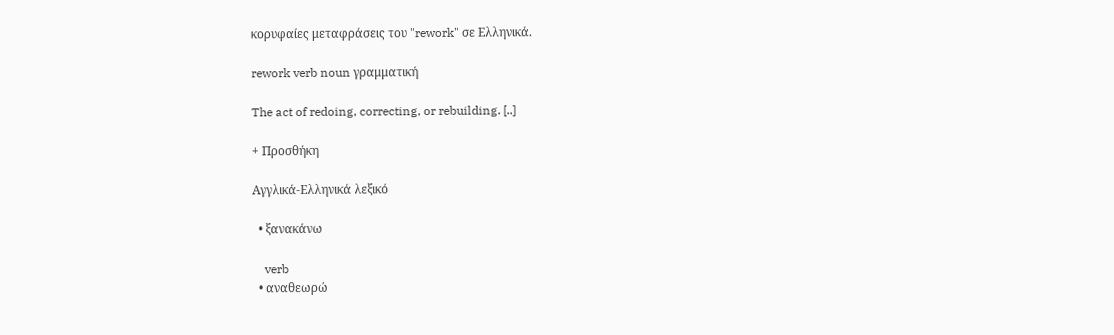κορυφαίες μεταφράσεις του "rework" σε Ελληνικά.

rework verb noun γραμματική

The act of redoing, correcting, or rebuilding. [..]

+ Προσθήκη

Αγγλικά-Ελληνικά λεξικό

  • ξανακάνω

    verb
  • αναθεωρώ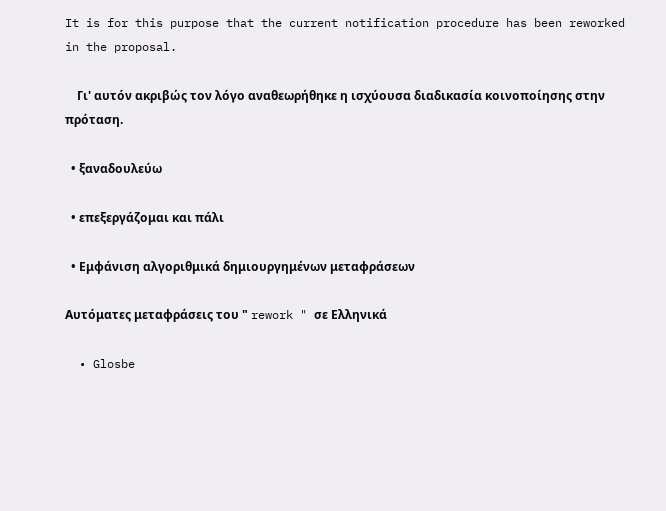It is for this purpose that the current notification procedure has been reworked in the proposal.

    Γι' αυτόν ακριβώς τον λόγο αναθεωρήθηκε η ισχύουσα διαδικασία κοινοποίησης στην πρόταση.

  • ξαναδουλεύω

  • επεξεργάζομαι και πάλι

  • Εμφάνιση αλγοριθμικά δημιουργημένων μεταφράσεων

Αυτόματες μεταφράσεις του " rework " σε Ελληνικά

  • Glosbe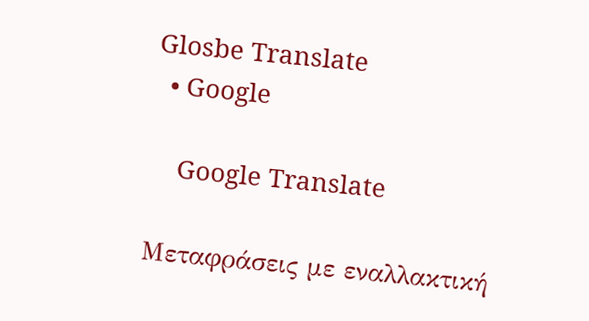Glosbe Translate
  • Google

    Google Translate

Μεταφράσεις με εναλλακτική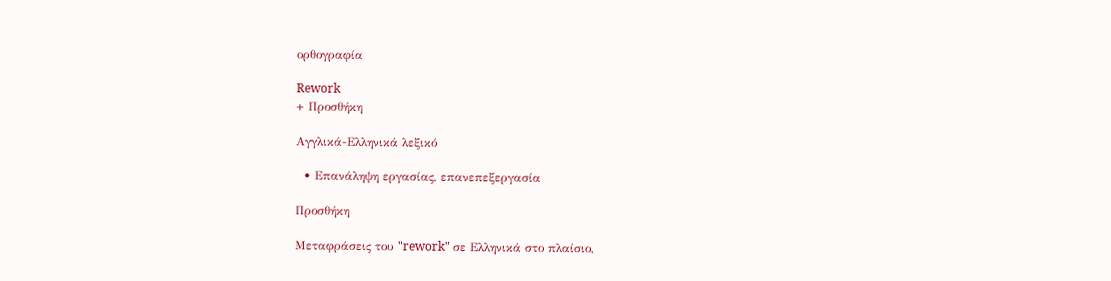ορθογραφία

Rework
+ Προσθήκη

Αγγλικά-Ελληνικά λεξικό

  • Επανάληψη εργασίας, επανεπεξεργασία

Προσθήκη

Μεταφράσεις του "rework" σε Ελληνικά στο πλαίσιο,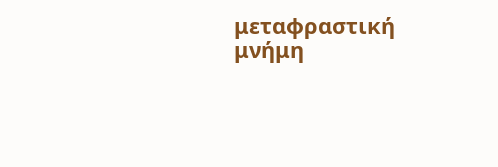μεταφραστική μνήμη